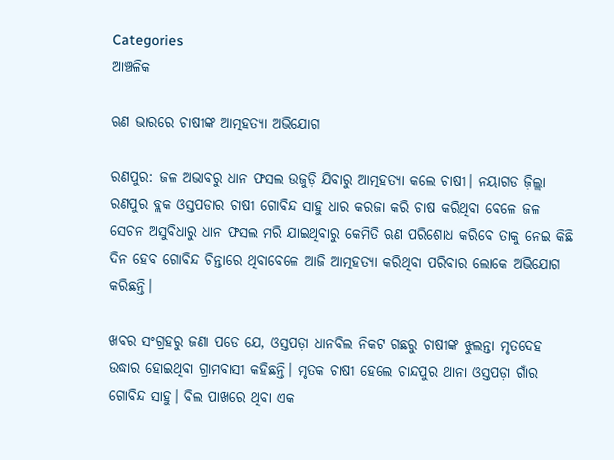Categories
ଆଞ୍ଚଳିକ

ଋଣ ଭାରରେ ଚାଷୀଙ୍କ ଆତ୍ମହତ୍ୟା ଅଭିଯୋଗ

ରଣପୁର: ଜଳ ଅଭାବରୁ ଧାନ ଫସଲ ଉଜୁଡ଼ି ଯିବାରୁ ଆତ୍ମହତ୍ୟା କଲେ ଚାଷୀ। ନୟାଗଡ ଜ଼ିଲ୍ଲା ରଣପୁର ବ୍ଲକ ଓସ୍ତପଡାର ଚାଷୀ ଗୋବିନ୍ଦ ସାହୁ ଧାର କରଜା କରି ଚାଷ କରିଥିବା ବେଳେ ଜଳ ସେଚନ ଅସୁବିଧାରୁ ଧାନ ଫସଲ ମରି ଯାଇଥିବାରୁ କେମିତି ଋଣ ପରିଶୋଧ କରିବେ ତାକୁ ନେଇ କିଛି ଦିନ ହେବ ଗୋବିନ୍ଦ ଚିନ୍ତାରେ ଥିବାବେଳେ ଆଜି ଆତ୍ମହତ୍ୟା କରିଥିବା ପରିବାର ଲୋକେ ଅଭିଯୋଗ କରିଛନ୍ତି।

ଖବର ସଂଗ୍ରହରୁ ଜଣା ପଡେ ଯେ, ଓସ୍ତପଡ଼ା ଧାନବିଲ ନିକଟ ଗଛରୁ ଚାଷୀଙ୍କ ଝୁଲନ୍ତା ମୃତଦେହ ଉଦ୍ଧାର ହୋଇଥିବା ଗ୍ରାମବାସୀ କହିଛନ୍ତି। ମୃତକ ଚାଷୀ ହେଲେ ଚାନ୍ଦପୁର ଥାନା ଓସ୍ତପଡ଼ା ଗାଁର ଗୋବିନ୍ଦ ସାହୁ। ବିଲ ପାଖରେ ଥିବା ଏକ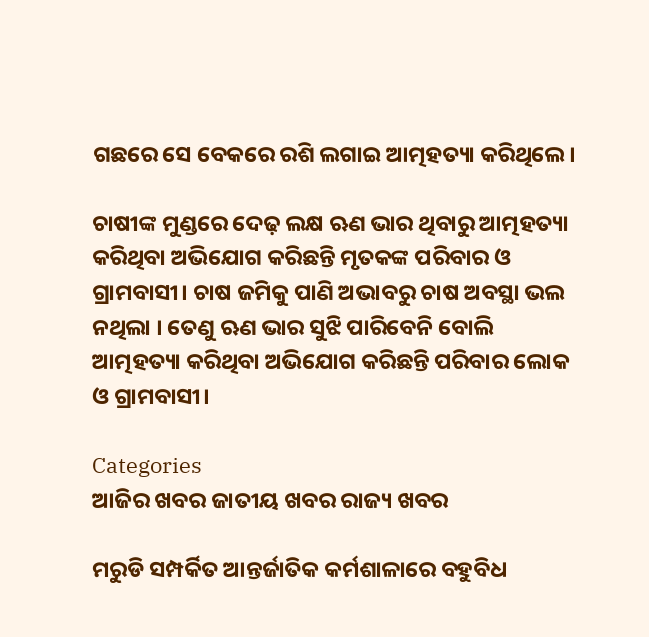ଗଛରେ ସେ ବେକରେ ରଶି ଲଗାଇ ଆତ୍ମହତ୍ୟା କରିଥିଲେ।

ଚାଷୀଙ୍କ ମୁଣ୍ଡରେ ଦେଢ଼ ଲକ୍ଷ ଋଣ ଭାର ଥିବାରୁ ଆତ୍ମହତ୍ୟା କରିଥିବା ଅଭିଯୋଗ କରିଛନ୍ତି ମୃତକଙ୍କ ପରିବାର ଓ ଗ୍ରାମବାସୀ। ଚାଷ ଜମିକୁ ପାଣି ଅଭାବରୁ ଚାଷ ଅବସ୍ଥା ଭଲ ନଥିଲା । ତେଣୁ ଋଣ ଭାର ସୁଝି ପାରିବେନି ବୋଲି ଆତ୍ମହତ୍ୟା କରିଥିବା ଅଭିଯୋଗ କରିଛନ୍ତି ପରିବାର ଲୋକ ଓ ଗ୍ରାମବାସୀ।

Categories
ଆଜିର ଖବର ଜାତୀୟ ଖବର ରାଜ୍ୟ ଖବର

ମରୁଡି ସମ୍ପର୍କିତ ଆନ୍ତର୍ଜାତିକ କର୍ମଶାଳାରେ ବହୁବିଧ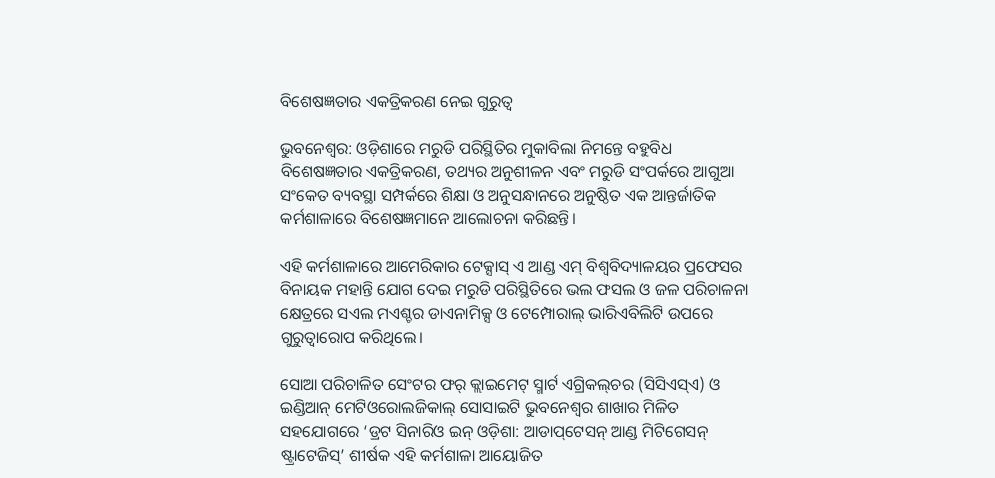ବିଶେଷଜ୍ଞତାର ଏକତ୍ରିକରଣ ନେଇ ଗୁରୁତ୍ୱ

ଭୁବନେଶ୍ୱର: ଓଡ଼ିଶାରେ ମରୁଡି ପରିସ୍ଥିତିର ମୁକାବିଲା ନିମନ୍ତେ ବହୁବିଧ ବିଶେଷଜ୍ଞତାର ଏକତ୍ରିକରଣ, ତଥ୍ୟର ଅନୁଶୀଳନ ଏବଂ ମରୁଡି ସଂପର୍କରେ ଆଗୁଆ ସଂକେତ ବ୍ୟବସ୍ଥା ସମ୍ପର୍କରେ ଶିକ୍ଷା ଓ ଅନୁସନ୍ଧାନରେ ଅନୁଷ୍ଠିତ ଏକ ଆନ୍ତର୍ଜାତିକ କର୍ମଶାଳାରେ ବିଶେଷଜ୍ଞମାନେ ଆଲୋଚନା କରିଛନ୍ତି।

ଏହି କର୍ମଶାଳାରେ ଆମେରିକାର ଟେକ୍ସାସ୍ ଏ ଆଣ୍ଡ ଏମ୍ ବିଶ୍ୱବିଦ୍ୟାଳୟର ପ୍ରଫେସର ବିନାୟକ ମହାନ୍ତି ଯୋଗ ଦେଇ ମରୁଡି ପରିସ୍ଥିତିରେ ଭଲ ଫସଲ ଓ ଜଳ ପରିଚାଳନା କ୍ଷେତ୍ରରେ ସଏଲ ମଏଶ୍ଚର ଡାଏନାମିକ୍ସ ଓ ଟେମ୍ପୋରାଲ୍ ଭାରିଏବିଲିଟି ଉପରେ ଗୁରୁତ୍ୱାରୋପ କରିଥିଲେ।

ସୋଆ ପରିଚାଳିତ ସେଂଟର ଫର୍ କ୍ଲାଇମେଟ୍ ସ୍ମାର୍ଟ ଏଗ୍ରିକଲ୍‌ଚର (ସିସିଏସ୍‌ଏ) ଓ ଇଣ୍ଡିଆନ୍ ମେଟିଓରୋଲଜିକାଲ୍ ସୋସାଇଟି ଭୁବନେଶ୍ୱର ଶାଖାର ମିଳିତ ସହଯୋଗରେ ‘ଡ୍ରଟ ସିନାରିଓ ଇନ୍ ଓଡ଼ିଶା: ଆଡାପ୍‌ଟେସନ୍ ଆଣ୍ଡ ମିଟିଗେସନ୍ ଷ୍ଟ୍ରାଟେଜିସ୍‌’ ଶୀର୍ଷକ ଏହି କର୍ମଶାଳା ଆୟୋଜିତ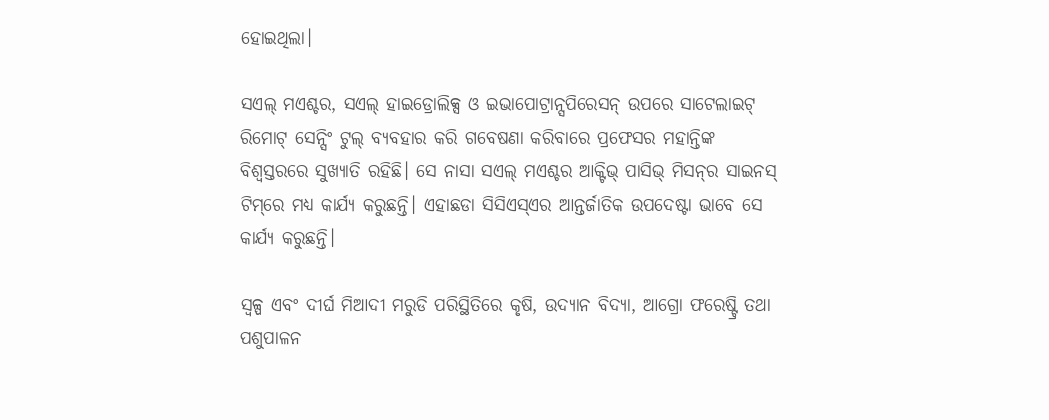ହୋଇଥିଲା।

ସଏଲ୍ ମଏଶ୍ଚର, ସଏଲ୍ ହାଇଡ୍ରୋଲିକ୍ସ ଓ ଇଭାପୋଟ୍ରାନ୍ସପିରେସନ୍ ଉପରେ ସାଟେଲାଇଟ୍ ରିମୋଟ୍ ସେନ୍ସିଂ ଟୁଲ୍ ବ୍ୟବହାର କରି ଗବେଷଣା କରିବାରେ ପ୍ରଫେସର ମହାନ୍ତିଙ୍କ ବିଶ୍ୱସ୍ତରରେ ସୁଖ୍ୟାତି ରହିଛି। ସେ ନାସା ସଏଲ୍ ମଏଶ୍ଚର ଆକ୍ଟିଭ୍ ପାସିଭ୍ ମିସନ୍‌ର ସାଇନସ୍ ଟିମ୍‌ରେ ମଧ୍ୟ କାର୍ଯ୍ୟ କରୁଛନ୍ତି। ଏହାଛଡା ସିସିଏସ୍‌ଏର ଆନ୍ତର୍ଜାତିକ ଉପଦେଷ୍ଟା ଭାବେ ସେ କାର୍ଯ୍ୟ କରୁଛନ୍ତି।

ସ୍ୱଳ୍ପ ଏବଂ ଦୀର୍ଘ ମିଆଦୀ ମରୁଡି ପରିସ୍ଥିତିରେ କୃଷି, ଉଦ୍ୟାନ ବିଦ୍ୟା, ଆଗ୍ରୋ ଫରେଷ୍ଟ୍ରି ତଥା ପଶୁପାଳନ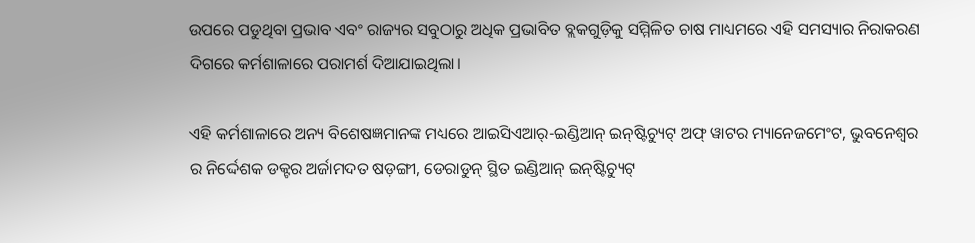ଉପରେ ପଡୁଥିବା ପ୍ରଭାବ ଏବଂ ରାଜ୍ୟର ସବୁଠାରୁ ଅଧିକ ପ୍ରଭାବିତ ବ୍ଲକଗୁଡ଼ିକୁ ସମ୍ମିଳିତ ଚାଷ ମାଧ୍ୟମରେ ଏହି ସମସ୍ୟାର ନିରାକରଣ ଦିଗରେ କର୍ମଶାଳାରେ ପରାମର୍ଶ ଦିଆଯାଇଥିଲା।

ଏହି କର୍ମଶାଳାରେ ଅନ୍ୟ ବିଶେଷଜ୍ଞମାନଙ୍କ ମଧ୍ୟରେ ଆଇସିଏଆର୍‌-ଇଣ୍ଡିଆନ୍ ଇନ୍‌ଷ୍ଟିଚ୍ୟୁଟ୍ ଅଫ୍ ୱାଟର ମ୍ୟାନେଜମେଂଟ, ଭୁବନେଶ୍ୱର ର ନିର୍ଦ୍ଦେଶକ ଡକ୍ଟର ଅର୍ଜାମଦତ ଷଡ଼ଙ୍ଗୀ, ଡେରାଡୁନ୍ ସ୍ଥିତ ଇଣ୍ଡିଆନ୍ ଇନ୍‌ଷ୍ଟିଚ୍ୟୁଟ୍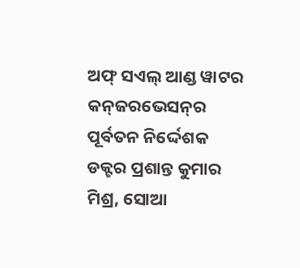ଅଫ୍ ସଏଲ୍ ଆଣ୍ଡ ୱାଟର କନ୍‌ଜରଭେସନ୍‌ର ପୂର୍ବତନ ନିର୍ଦ୍ଦେଶକ ଡକ୍ଟର ପ୍ରଶାନ୍ତ କୁମାର ମିଶ୍ର, ସୋଆ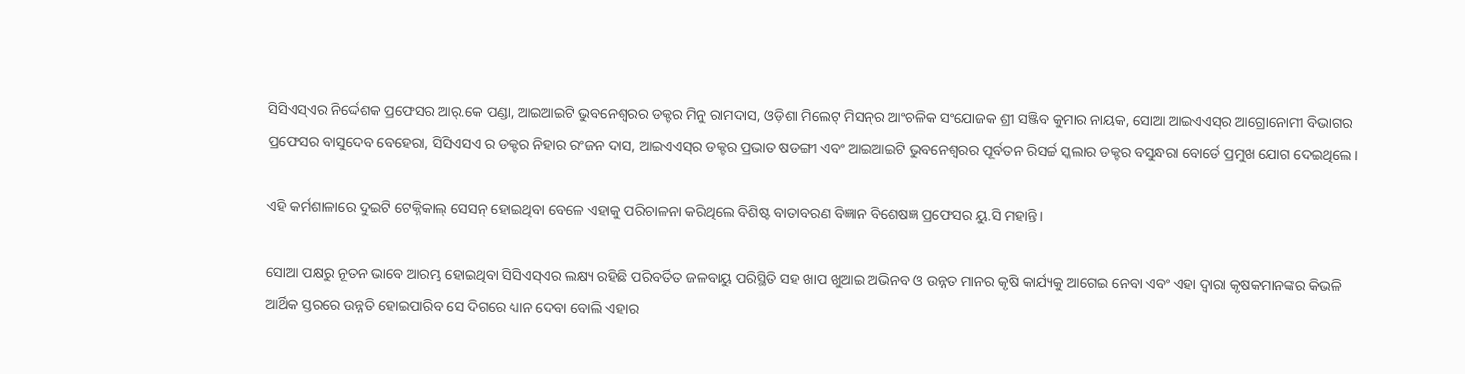ସିସିଏସ୍‌ଏର ନିର୍ଦ୍ଦେଶକ ପ୍ରଫେସର ଆର୍‌.କେ ପଣ୍ଡା, ଆଇଆଇଟି ଭୁବନେଶ୍ୱରର ଡକ୍ଟର ମିନୁ ରାମଦାସ, ଓଡ଼ିଶା ମିଲେଟ୍ ମିସନ୍‌ର ଆଂଚଳିକ ସଂଯୋଜକ ଶ୍ରୀ ସଞ୍ଜିବ କୁମାର ନାୟକ, ସୋଆ ଆଇଏଏସ୍‌ର ଆଗ୍ରୋନୋମୀ ବିଭାଗର ପ୍ରଫେସର ବାସୁଦେବ ବେହେରା, ସିସିଏସଏ ର ଡକ୍ଟର ନିହାର ରଂଜନ ଦାସ, ଆଇଏଏସ୍‌ର ଡକ୍ଟର ପ୍ରଭାତ ଷଡଙ୍ଗୀ ଏବଂ ଆଇଆଇଟି ଭୁବନେଶ୍ୱରର ପୂର୍ବତନ ରିସର୍ଚ୍ଚ ସ୍କଲାର ଡକ୍ଟର ବସୁନ୍ଧରା ବୋର୍ଡେ ପ୍ରମୁଖ ଯୋଗ ଦେଇଥିଲେ।

ଏହି କର୍ମଶାଳାରେ ଦୁଇଟି ଟେକ୍ନିକାଲ୍ ସେସନ୍ ହୋଇଥିବା ବେଳେ ଏହାକୁ ପରିଚାଳନା କରିଥିଲେ ବିଶିଷ୍ଟ ବାତାବରଣ ବିଜ୍ଞାନ ବିଶେଷଜ୍ଞ ପ୍ରଫେସର ୟୁ.ସି ମହାନ୍ତି।

ସୋଆ ପକ୍ଷରୁ ନୂତନ ଭାବେ ଆରମ୍ଭ ହୋଇଥିବା ସିସିଏସ୍‌ଏର ଲକ୍ଷ୍ୟ ରହିଛି ପରିବର୍ତିତ ଜଳବାୟୁ ପରିସ୍ଥିତି ସହ ଖାପ ଖୁଆଇ ଅଭିନବ ଓ ଉନ୍ନତ ମାନର କୃଷି କାର୍ଯ୍ୟକୁ ଆଗେଇ ନେବା ଏବଂ ଏହା ଦ୍ୱାରା କୃଷକମାନଙ୍କର କିଭଳି ଆର୍ଥିକ ସ୍ତରରେ ଉନ୍ନତି ହୋଇପାରିବ ସେ ଦିଗରେ ଧ୍ୟାନ ଦେବା ବୋଲି ଏହାର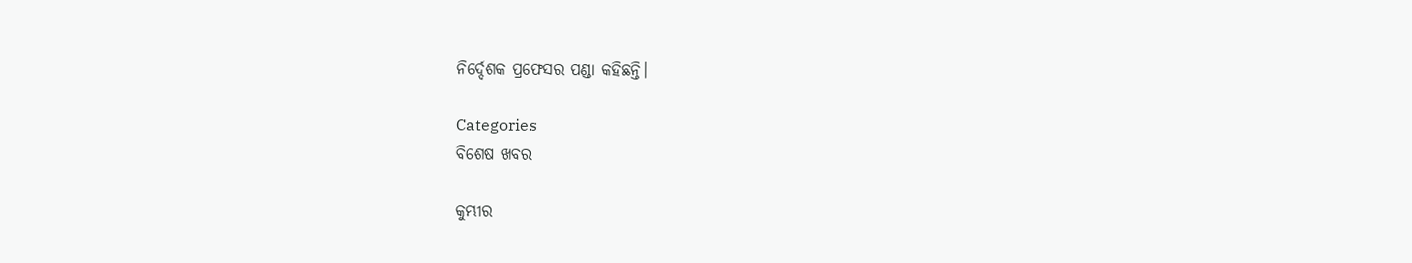ନିର୍ଦ୍ଦେଶକ ପ୍ରଫେସର ପଣ୍ଡା କହିଛନ୍ତି।

Categories
ବିଶେଷ ଖବର

କୁମ୍ଭୀର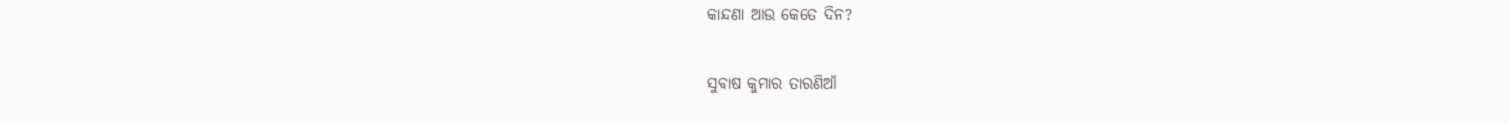କାନ୍ଦଣା ଆଉ କେତେ ଦିନ?

ସୁବାଷ କୁମାର ତାରଣିଆଁ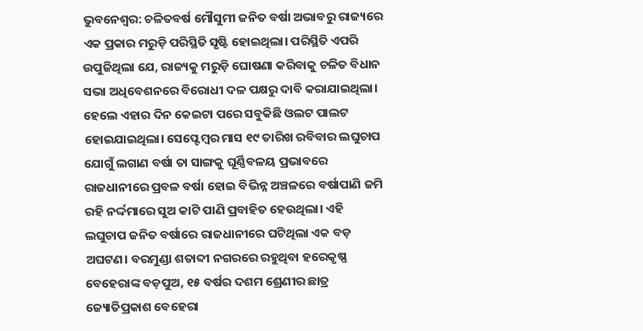ଭୁବନେଶ୍ଵର: ଚଳିତବର୍ଷ ମୌସୁମୀ ଜନିତ ବର୍ଷା ଅଭାବରୁ ରାଜ୍ୟରେ ଏକ ପ୍ରକାର ମରୁଡ଼ି ପରିସ୍ଥିତି ସୃଷ୍ଟି ହୋଇଥିଲା। ପରିସ୍ଥିତି ଏପରି ଉପୁଜିଥିଲା ଯେ, ରାଜ୍ୟକୁ ମରୁଡ଼ି ଘୋଷଣା କରିବାକୁ ଚଳିତ ବିଧାନ ସଭା ଅଧିବେଶନରେ ବିରୋଧୀ ଦଳ ପକ୍ଷରୁ ଦାବି କରାଯାଇଥିଲା। ହେଲେ ଏହାର ଦିନ କେଇଟା ପରେ ସବୁକିଛି ଓଲଟ ପାଲଟ ହୋଇଯାଇଥିଲା। ସେପ୍ଟେମ୍ବର ମାସ ୧୯ ତାରିଖ ରବିବାର ଲଘୁଚାପ ଯୋଗୁଁ ଲଗାଣ ବର୍ଷା ତା ସାଙ୍ଗକୁ ଘୂର୍ଣ୍ଣିବଳୟ ପ୍ରଭାବରେ ରାଜଧାନୀରେ ପ୍ରବଳ ବର୍ଷା ହୋଇ ବିଭିନ୍ନ ଅଞ୍ଚଳରେ ବର୍ଷାପାଣି ଜମି ରହି ନର୍ଦ୍ଦମାରେ ସୁଅ କାଟି ପାଣି ପ୍ରବାହିତ ହେଉଥିଲା। ଏହି ଲଘୁଚାପ ଜନିତ ବର୍ଷାରେ ରାଜଧାନୀରେ ଘଟିଥିଲା ଏକ ବଡ଼ ଅଘଟଣ। ବରମୁଣ୍ଡା ଶତାବ୍ଦୀ ନଗରରେ ରହୁଥିବା ହରେକୃଷ୍ଣ ବେହେରାଙ୍କ ବଡ଼ପୁଅ, ୧୫ ବର୍ଷର ଦଶମ ଶ୍ରେଣୀର ଛାତ୍ର ଜ୍ୟୋତିପ୍ରକାଶ ବେହେରା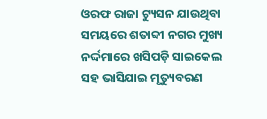ଓରଫ ରାଜା ଟ୍ୟୁସନ ଯାଉଥିବା ସମୟରେ ଶତାବ୍ଦୀ ନଗର ମୁଖ୍ୟ ନର୍ଦ୍ଦମାରେ ଖସିପଡ଼ି ସାଇକେଲ ସହ ଭାସିଯାଇ ମୃତ୍ୟୁବରଣ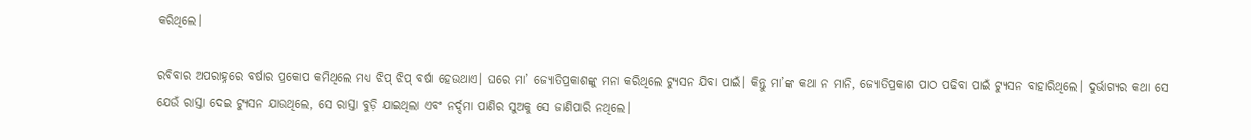କରିଥିଲେ।

ରବିବାର ଅପରାହ୍ନରେ ବର୍ଷାର ପ୍ରକୋପ କମିଥିଲେ ମଧ୍ୟ ଝିପ୍ ଝିପ୍ ବର୍ଷା ହେଉଥାଏ। ଘରେ ମା’ ଜ୍ୟୋତିପ୍ରକାଶଙ୍କୁ ମନା କରିଥିଲେ ଟ୍ୟୁସନ ଯିବା ପାଇଁ। କିନ୍ତୁ ମା’ଙ୍କ କଥା ନ ମାନି, ଜ୍ୟୋତିପ୍ରକାଶ ପାଠ ପଢିବା ପାଇଁ ଟ୍ୟୁସନ ବାହାରିଥିଲେ। ଦୁର୍ଭାଗ୍ୟର କଥା ସେ ଯେଉଁ ରାସ୍ତା ଦେଇ ଟ୍ୟୁସନ ଯାଉଥିଲେ, ସେ ରାସ୍ତା ବୁଡ଼ି ଯାଇଥିଲା ଏବଂ ନର୍ଦ୍ଦମା ପାଣିର ସୁଅକୁ ସେ ଜାଣିପାରି ନଥିଲେ।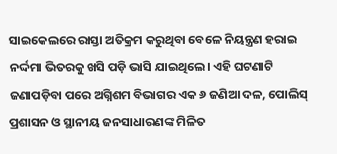ସାଇକେଲରେ ରାସ୍ତା ଅତିକ୍ରମ କରୁଥିବା ବେଳେ ନିୟନ୍ତ୍ରଣ ହରାଇ ନର୍ଦ୍ଦମା ଭିତରକୁ ଖସି ପଡ଼ି ଭାସି ଯାଇଥିଲେ। ଏହି ଘଟଣାଟି ଜଣାପଡ଼ିବା ପରେ ଅଗ୍ନିଶମ ବିଭାଗର ଏକ ୬ ଜଣିଆ ଦଳ, ପୋଲିସ୍ ପ୍ରଶାସନ ଓ ସ୍ଥାନୀୟ ଜନସାଧାରଣଙ୍କ ମିଳିତ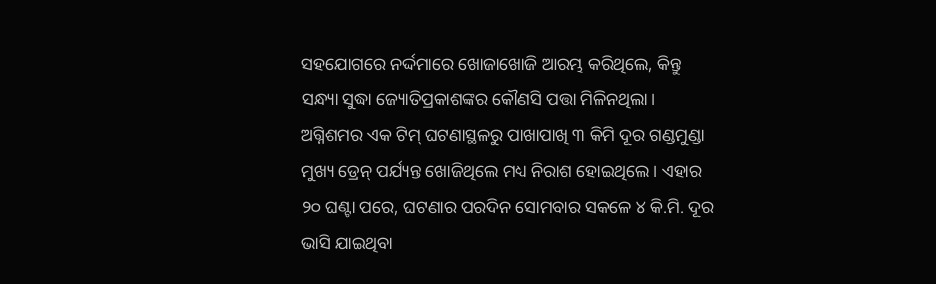ସହଯୋଗରେ ନର୍ଦ୍ଦମାରେ ଖୋଜାଖୋଜି ଆରମ୍ଭ କରିଥିଲେ, କିନ୍ତୁ ସନ୍ଧ୍ୟା ସୁଦ୍ଧା ଜ୍ୟୋତିପ୍ରକାଶଙ୍କର କୌଣସି ପତ୍ତା ମିଳିନଥିଲା। ଅଗ୍ନିଶମର ଏକ ଟିମ୍ ଘଟଣାସ୍ଥଳରୁ ପାଖାପାଖି ୩ କିମି ଦୂର ଗଣ୍ଡମୁଣ୍ଡା ମୁଖ୍ୟ ଡ୍ରେନ୍ ପର୍ଯ୍ୟନ୍ତ ଖୋଜିଥିଲେ ମଧ୍ୟ ନିରାଶ ହୋଇଥିଲେ। ଏହାର ୨୦ ଘଣ୍ଟା ପରେ, ଘଟଣାର ପରଦିନ ସୋମବାର ସକଳେ ୪ କି.ମି. ଦୂର ଭାସି ଯାଇଥିବା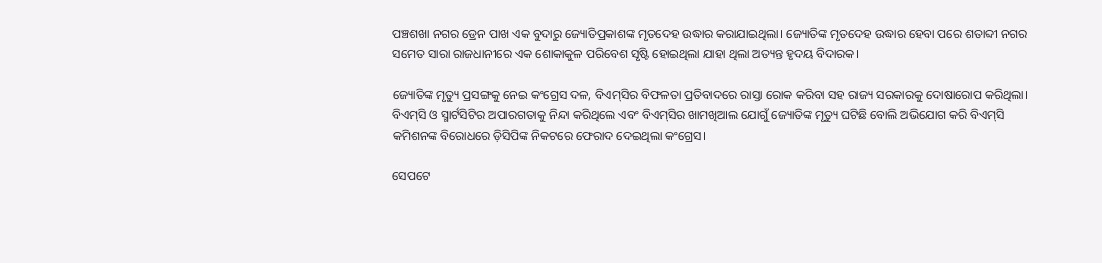ପଞ୍ଚଶଖା ନଗର ଡ୍ରେନ ପାଖ ଏକ ବୁଦାରୁ ଜ୍ୟୋତିପ୍ରକାଶଙ୍କ ମୃତଦେହ ଉଦ୍ଧାର କରାଯାଇଥିଲା। ଜ୍ୟୋତିଙ୍କ ମୃତଦେହ ଉଦ୍ଧାର ହେବା ପରେ ଶତାବ୍ଦୀ ନଗର ସମେତ ସାରା ରାଜଧାନୀରେ ଏକ ଶୋକାକୁଳ ପରିବେଶ ସୃଷ୍ଟି ହୋଇଥିଲା ଯାହା ଥିଲା ଅତ୍ୟନ୍ତ ହୃଦୟ ବିଦାରକ।

ଜ୍ୟୋତିଙ୍କ ମୃତ୍ୟୁ ପ୍ରସଙ୍ଗକୁ ନେଇ କଂଗ୍ରେସ ଦଳ, ବିଏମ୍‌ସିର ବିଫଳତା ପ୍ରତିବାଦରେ ରାସ୍ତା ରୋକ କରିବା ସହ ରାଜ୍ୟ ସରକାରକୁ ଦୋଷାରୋପ କରିଥିଲା। ବିଏମ୍‌ସି ଓ ସ୍ମାର୍ଟସିଟିର ଅପାରଗତାକୁ ନିନ୍ଦା କରିଥିଲେ ଏବଂ ବିଏମ୍‌ସିର ଖାମଖିଆଲ ଯୋଗୁଁ ଜ୍ୟୋତିଙ୍କ ମୃତ୍ୟୁ ଘଟିଛି ବୋଲି ଅଭିଯୋଗ କରି ବିଏମ୍‌ସି କମିଶନଙ୍କ ବିରୋଧରେ ଡ଼ିସିପିଙ୍କ ନିକଟରେ ଫେରାଦ ଦେଇଥିଲା କଂଗ୍ରେସ।

ସେପଟେ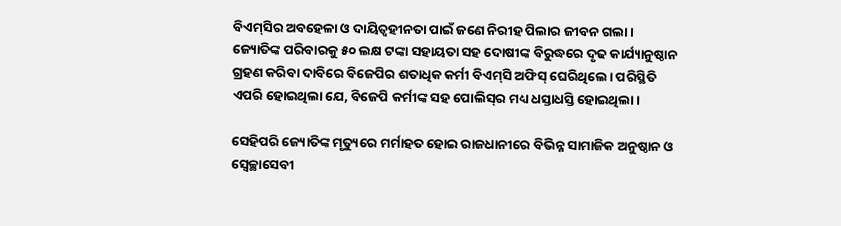ବିଏମ୍‌ସିର ଅବହେଳା ଓ ଦାୟିତ୍ୱହୀନତା ପାଇଁ ଜଣେ ନିରୀହ ପିଲାର ଜୀବନ ଗଲା। ଜ୍ୟୋତିଙ୍କ ପରିବାରକୁ ୫୦ ଲକ୍ଷ ଟଙ୍କା ସହାୟତା ସହ ଦୋଷୀଙ୍କ ବିରୁଦ୍ଧରେ ଦୃଢ କାର୍ଯ୍ୟାନୁଷ୍ଠାନ ଗ୍ରହଣ କରିବା ଦାବିରେ ବିଜେପିର ଶତାଧିକ କର୍ମୀ ବିଏମ୍‌ସି ଅଫିସ୍ ଘେରିଥିଲେ। ପରିସ୍ଥିତି ଏପରି ହୋଇଥିଲା ଯେ, ବିଜେପି କର୍ମୀଙ୍କ ସହ ପୋଲିସ୍‌ର ମଧ୍ୟ ଧସ୍ତାଧସ୍ତି ହୋଇଥିଲା।

ସେହିପରି ଜ୍ୟୋତିଙ୍କ ମୃତ୍ୟୁରେ ମର୍ମାହତ ହୋଇ ରାଜଧାନୀରେ ବିଭିନ୍ନ ସାମାଜିକ ଅନୁଷ୍ଠାନ ଓ ସ୍ୱେଚ୍ଛାସେବୀ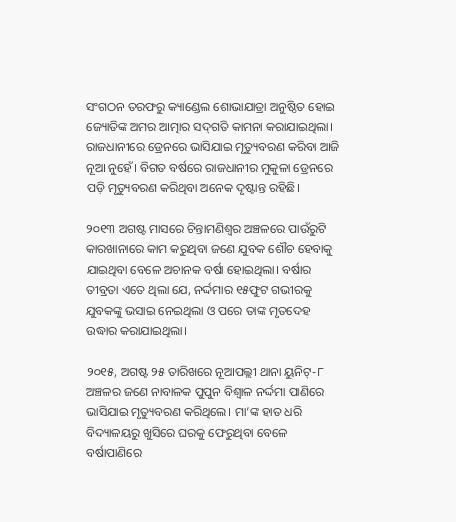ସଂଗଠନ ତରଫରୁ କ୍ୟାଣ୍ଡେଲ ଶୋଭାଯାତ୍ରା ଅନୁଷ୍ଠିତ ହୋଇ ଜ୍ୟୋତିଙ୍କ ଅମର ଆତ୍ମାର ସଦ୍‌ଗତି କାମନା କରାଯାଇଥିଲା। ରାଜଧାନୀରେ ଡ୍ରେନରେ ଭାସିଯାଇ ମୃତ୍ୟୁବରଣ କରିବା ଆଜି ନୂଆ ନୁହେଁ। ବିଗତ ବର୍ଷରେ ରାଜଧାନୀର ମୁକୁଳା ଡ୍ରେନରେ ପଡ଼ି ମୃତ୍ୟୁବରଣ କରିଥିବା ଅନେକ ଦୃଷ୍ଟାନ୍ତ ରହିଛି।

୨୦୧୩ ଅଗଷ୍ଟ ମାସରେ ଚିନ୍ତାମଣିଶ୍ୱର ଅଞ୍ଚଳରେ ପାଉଁରୁଟି କାରଖାନାରେ କାମ କରୁଥିବା ଜଣେ ଯୁବକ ଶୌଚ ହେବାକୁ ଯାଇଥିବା ବେଳେ ଅଚାନକ ବର୍ଷା ହୋଇଥିଲା। ବର୍ଷାର ତୀବ୍ରତା ଏତେ ଥିଲା ଯେ, ନର୍ଦ୍ଦମାର ୧୫ଫୁଟ ଗଭୀରକୁ ଯୁବକଙ୍କୁ ଭସାଇ ନେଇଥିଲା ଓ ପରେ ତାଙ୍କ ମୃତଦେହ ଉଦ୍ଧାର କରାଯାଇଥିଲା।

୨୦୧୫, ଅଗଷ୍ଟ ୨୫ ତାରିଖରେ ନୂଆପଲ୍ଲୀ ଥାନା ୟୁନିଟ୍‌-୮ ଅଞ୍ଚଳର ଜଣେ ନାବାଳକ ପୁପୁନ ବିଶ୍ୱାଳ ନର୍ଦ୍ଦମା ପାଣିରେ ଭାସିଯାଇ ମୃତ୍ୟୁବରଣ କରିଥିଲେ। ମା’ଙ୍କ ହାତ ଧରି ବିଦ୍ୟାଳୟରୁ ଖୁସିରେ ଘରକୁ ଫେରୁଥିବା ବେଳେ ବର୍ଷାପାଣିରେ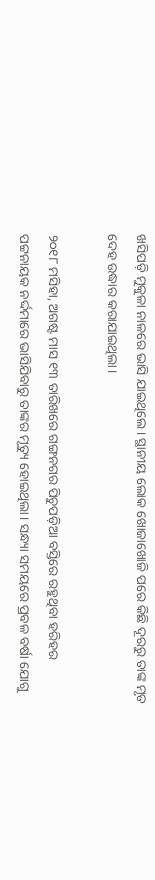ଖସିପଡ଼ି ମୁକୁଳା ନାଳରେ ଭାସି ଯାଇଥିଲେ। ସ୍ଥାନୀୟ ଲୋକ ଖୋଜାଖୋଜି ପରେ କିଛି ଦୂରରୁ ତାଙ୍କ ମୃତ ଦେହ ଉଦ୍ଧାର କରାଯାଇଥିଲା।

୨୦୧୮ ମସିହା, ଅଗଷ୍ଟ ମାସ ୧୩ ତାରିଖରେ ଗଙ୍ଗନଗର ପିଚୁପଡ଼ିଆ ବସ୍ତିରେ ରହୁଥିବା ହରିହର ପଟ୍ଟନାୟକ ନର୍ଦ୍ଦମାରେ ଭାସିଯିବାରୁ ତାଙ୍କର ମୃତ୍ୟୁ ହୋଇଥିଲା। ସନ୍ଧ୍ୟା ସମୟରେ ପ୍ରବଳ ବର୍ଷା ଯୋଗୁ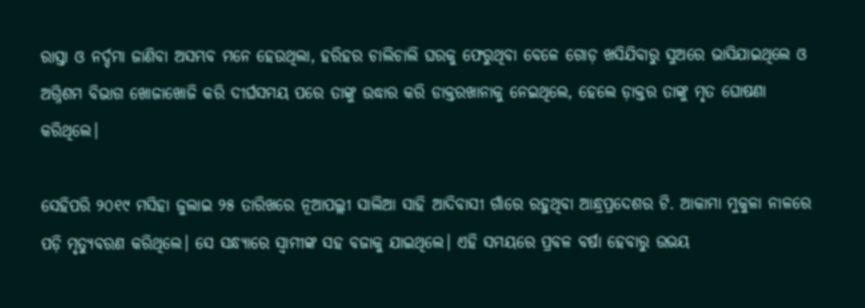ରାସ୍ତା ଓ ନର୍ଦ୍ଦମା ଜାଣିବା ଅସମ୍ଭବ ମନେ ହେଉଥିଲା, ହରିହର ଚାଲିଚାଲି ଘରକୁ ଫେରୁଥିବା ବେଳେ ଗୋଡ଼ ଖସିଯିବାରୁ ସୁଅରେ ଭାସିଯାଇଥିଲେ ଓ ଅଗ୍ନିଶମ ବିଭାଗ ଖୋଜାଖୋଜି କରି ଦୀର୍ଘସମୟ ପରେ ତାଙ୍କୁ ଉଦ୍ଧାର କରି ଡାକ୍ତରଖାନାକୁ ନେଇଥିଲେ, ହେଲେ ଡ଼ାକ୍ତର ତାଙ୍କୁ ମୃତ ଘୋଷଣା କରିଥିଲେ।

ସେହିପରି ୨୦୧୯ ମସିହା ଜୁଲାଇ ୨୫ ତାରିଖରେ ନୂଆପଲ୍ଲୀ ସାଲିଆ ସାହି ଆଦିବାସୀ ଗାଁରେ ରହୁଥିବା ଆନ୍ଧ୍ରପ୍ରଦେଶର ଟି. ଆକାମା ମୁକୁଳା ନାଳରେ ପଡ଼ି ମୃତ୍ୟୁବରଣ କରିଥିଲେ। ସେ ସନ୍ଧ୍ୟାରେ ସ୍ୱାମୀଙ୍କ ସହ ବଜାକୁ ଯାଇଥିଲେ। ଏହି ସମୟରେ ପ୍ରବଳ ବର୍ଷା ହେବାରୁ ଉଭୟ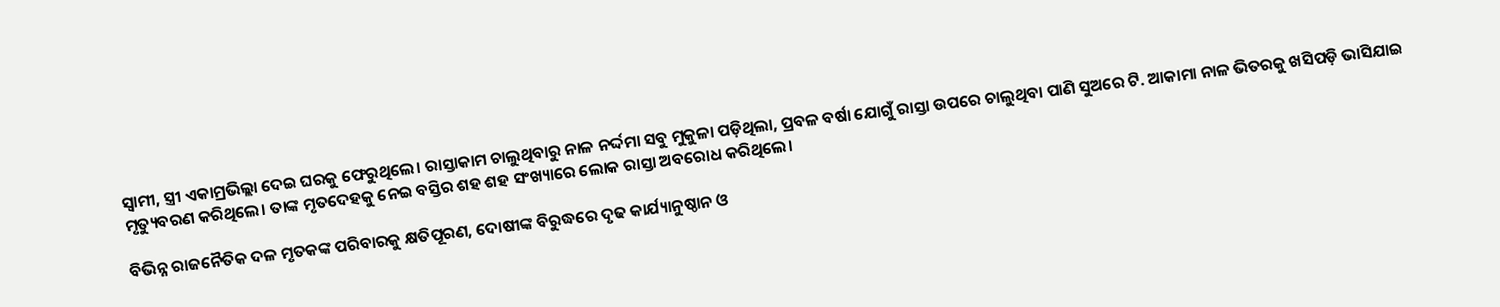ସ୍ୱାମୀ, ସ୍ତ୍ରୀ ଏକାମ୍ରଭିଲ୍ଲା ଦେଇ ଘରକୁ ଫେରୁଥିଲେ। ରାସ୍ତାକାମ ଚାଲୁଥିବାରୁ ନାଳ ନର୍ଦ୍ଦମା ସବୁ ମୁକୁଳା ପଡ଼ିଥିଲା, ପ୍ରବଳ ବର୍ଷା ଯୋଗୁଁ ରାସ୍ତା ଉପରେ ଚାଲୁଥିବା ପାଣି ସୁଅରେ ଟି. ଆକାମା ନାଳ ଭିତରକୁ ଖସିପଡ଼ି ଭାସିଯାଇ ମୃତ୍ୟୁବରଣ କରିଥିଲେ। ତାଙ୍କ ମୃତଦେହକୁ ନେଇ ବସ୍ତିର ଶହ ଶହ ସଂଖ୍ୟାରେ ଲୋକ ରାସ୍ତା ଅବରୋଧ କରିଥିଲେ।

ବିଭିନ୍ନ ରାଜନୈତିକ ଦଳ ମୃତକଙ୍କ ପରିବାରକୁ କ୍ଷତିପୂରଣ, ଦୋଷୀଙ୍କ ବିରୁଦ୍ଧରେ ଦୃଢ କାର୍ଯ୍ୟାନୁଷ୍ଠାନ ଓ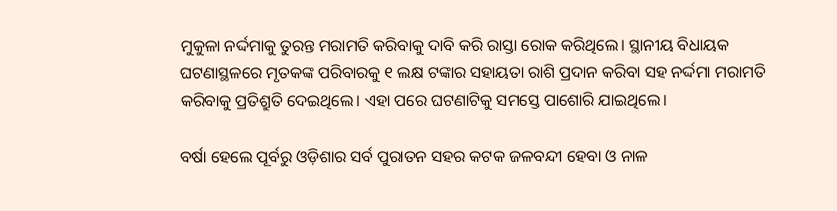ମୁକୁଳା ନର୍ଦ୍ଦମାକୁ ତୁରନ୍ତ ମରାମତି କରିବାକୁ ଦାବି କରି ରାସ୍ତା ରୋକ କରିଥିଲେ। ସ୍ଥାନୀୟ ବିଧାୟକ ଘଟଣାସ୍ଥଳରେ ମୃତକଙ୍କ ପରିବାରକୁ ୧ ଲକ୍ଷ ଟଙ୍କାର ସହାୟତା ରାଶି ପ୍ରଦାନ କରିବା ସହ ନର୍ଦ୍ଦମା ମରାମତି କରିବାକୁ ପ୍ରତିଶ୍ରୁତି ଦେଇଥିଲେ। ଏହା ପରେ ଘଟଣାଟିକୁ ସମସ୍ତେ ପାଶୋରି ଯାଇଥିଲେ।

ବର୍ଷା ହେଲେ ପୂର୍ବରୁ ଓଡ଼ିଶାର ସର୍ବ ପୁରାତନ ସହର କଟକ ଜଳବନ୍ଦୀ ହେବା ଓ ନାଳ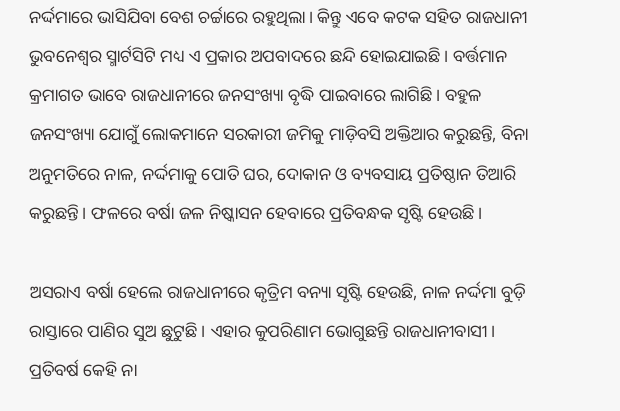ନର୍ଦ୍ଦମାରେ ଭାସିଯିବା ବେଶ ଚର୍ଚ୍ଚାରେ ରହୁଥିଲା। କିନ୍ତୁ ଏବେ କଟକ ସହିତ ରାଜଧାନୀ ଭୁବନେଶ୍ୱର ସ୍ମାର୍ଟସିଟି ମଧ୍ୟ ଏ ପ୍ରକାର ଅପବାଦରେ ଛନ୍ଦି ହୋଇଯାଇଛି। ବର୍ତ୍ତମାନ କ୍ରମାଗତ ଭାବେ ରାଜଧାନୀରେ ଜନସଂଖ୍ୟା ବୃଦ୍ଧି ପାଇବାରେ ଲାଗିଛି। ବହୁଳ ଜନସଂଖ୍ୟା ଯୋଗୁଁ ଲୋକମାନେ ସରକାରୀ ଜମିକୁ ମାଡ଼ିବସି ଅକ୍ତିଆର କରୁଛନ୍ତି, ବିନା ଅନୁମତିରେ ନାଳ, ନର୍ଦ୍ଦମାକୁ ପୋତି ଘର, ଦୋକାନ ଓ ବ୍ୟବସାୟ ପ୍ରତିଷ୍ଠାନ ତିଆରି କରୁଛନ୍ତି। ଫଳରେ ବର୍ଷା ଜଳ ନିଷ୍କାସନ ହେବାରେ ପ୍ରତିବନ୍ଧକ ସୃଷ୍ଟି ହେଉଛି।

ଅସରାଏ ବର୍ଷା ହେଲେ ରାଜଧାନୀରେ କୃତ୍ରିମ ବନ୍ୟା ସୃଷ୍ଟି ହେଉଛି, ନାଳ ନର୍ଦ୍ଦମା ବୁଡ଼ି ରାସ୍ତାରେ ପାଣିର ସୁଅ ଛୁଟୁଛି। ଏହାର କୁପରିଣାମ ଭୋଗୁଛନ୍ତି ରାଜଧାନୀବାସୀ। ପ୍ରତିବର୍ଷ କେହି ନା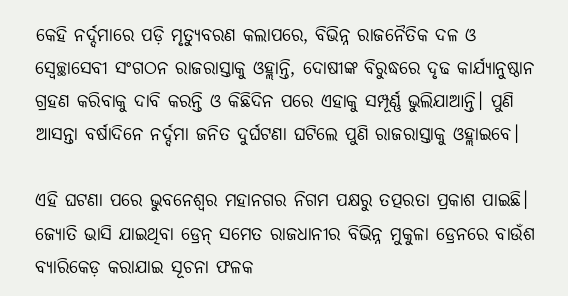କେହି ନର୍ଦ୍ଦମାରେ ପଡ଼ି ମୃତ୍ୟୁବରଣ କଲାପରେ, ବିଭିନ୍ନ ରାଜନୈତିକ ଦଳ ଓ ସ୍ୱେଚ୍ଛାସେବୀ ସଂଗଠନ ରାଜରାସ୍ତାକୁ ଓହ୍ଲାନ୍ତି, ଦୋଷୀଙ୍କ ବିରୁଦ୍ଧରେ ଦୃଢ କାର୍ଯ୍ୟାନୁଷ୍ଠାନ ଗ୍ରହଣ କରିବାକୁ ଦାବି କରନ୍ତି ଓ କିଛିଦିନ ପରେ ଏହାକୁ ସମ୍ପୂର୍ଣ୍ଣ ଭୁଲିଯାଆନ୍ତି। ପୁଣି ଆସନ୍ତା ବର୍ଷାଦିନେ ନର୍ଦ୍ଦମା ଜନିତ ଦୁର୍ଘଟଣା ଘଟିଲେ ପୁଣି ରାଜରାସ୍ତାକୁ ଓହ୍ଲାଇବେ।

ଏହି ଘଟଣା ପରେ ଭୁବନେଶ୍ୱର ମହାନଗର ନିଗମ ପକ୍ଷରୁ ତତ୍ପରତା ପ୍ରକାଶ ପାଇଛି। ଜ୍ୟୋତି ଭାସି ଯାଇଥିବା ଡ୍ରେନ୍ ସମେତ ରାଜଧାନୀର ବିଭିନ୍ନ ମୁକୁଳା ଡ୍ରେନରେ ବାଉଁଶ ବ୍ୟାରିକେଡ଼ କରାଯାଇ ସୂଚନା ଫଳକ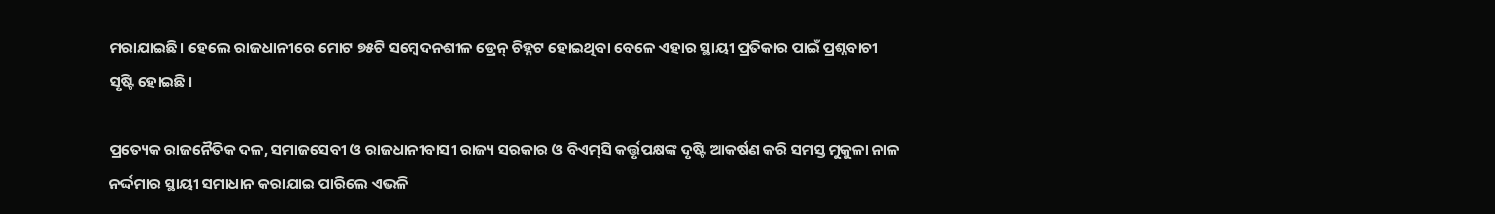ମରାଯାଇଛି। ହେଲେ ରାଜଧାନୀରେ ମୋଟ ୭୫ଟି ସମ୍ବେଦନଶୀଳ ଡ୍ରେନ୍ ଚିହ୍ନଟ ହୋଇଥିବା ବେଳେ ଏହାର ସ୍ଥାୟୀ ପ୍ରତିକାର ପାଇଁ ପ୍ରଶ୍ନବାଚୀ ସୃଷ୍ଟି ହୋଇଛି।

ପ୍ରତ୍ୟେକ ରାଜନୈତିକ ଦଳ, ସମାଜସେବୀ ଓ ରାଜଧାନୀବାସୀ ରାଜ୍ୟ ସରକାର ଓ ବିଏମ୍‌ସି କର୍ତ୍ତୃପକ୍ଷଙ୍କ ଦୃଷ୍ଟି ଆକର୍ଷଣ କରି ସମସ୍ତ ମୁକୁଳା ନାଳ ନର୍ଦ୍ଦମାର ସ୍ଥାୟୀ ସମାଧାନ କରାଯାଇ ପାରିଲେ ଏଭଳି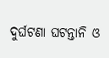ଦୁର୍ଘଟଣା ଘଟନ୍ତାନି ଓ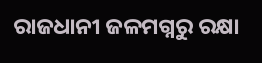ରାଜଧାନୀ ଜଳମଗ୍ନରୁ ରକ୍ଷା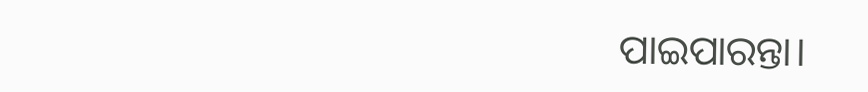ପାଇପାରନ୍ତା।